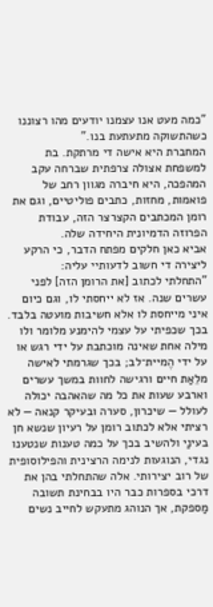"כמה מעט אנו עצמנו יודעים מהו רצוננו כשהתשוקה מתעתעת בנו."
המחברת היא אישה די מרתקת. בת למשפחת אצולה צרפתית שברחה עקב המהפכה, היא חיברה מגוון רחב של פואמות, מחזות, כתבים פוליטיים, וגם את רומן המכתבים הקצרצר הזה, עבודת הפרוזה הדמיונית היחידה שלה.
אביא כאן חלקים מפתח הדבר, כי הרקע ליצירה די חשוב לדעותיי עליה:
"התחלתי לכתוב [את הרומן הזה] לפני עשרים שנה. אז לא ייחסתי לו, וגם כיום איני מייחסת לו אלא חשיבות מועטה בלבד. בכך שכפיתי על עצמי להימנע מלומר ולו מילה אחת שאינה מוכתבת על ידי רגש או על ידי הֶמיית־לב; בכך שגרמתי לאישה מלֵאַת חיים ורגישה לחוות במשך עשרים וארבע שעות את כל מה שהאהבה יכולה לעולל — שיכרון, סערה ובעיקר קנאה — לא רציתי אלא לכתוב רומן על רעיון שנשא חן בעינַי ולהשיב בכך על כמה טענות שנטענו נגדי, הנוגעות לנימה הרצינית והפילוסופית של רוב יצירותי. אלה שהתחלתי בהן את דרכי בספרות כבר היו בבחינת תשובה מַספקת, אך הנוהג מתעקש לחייב נשים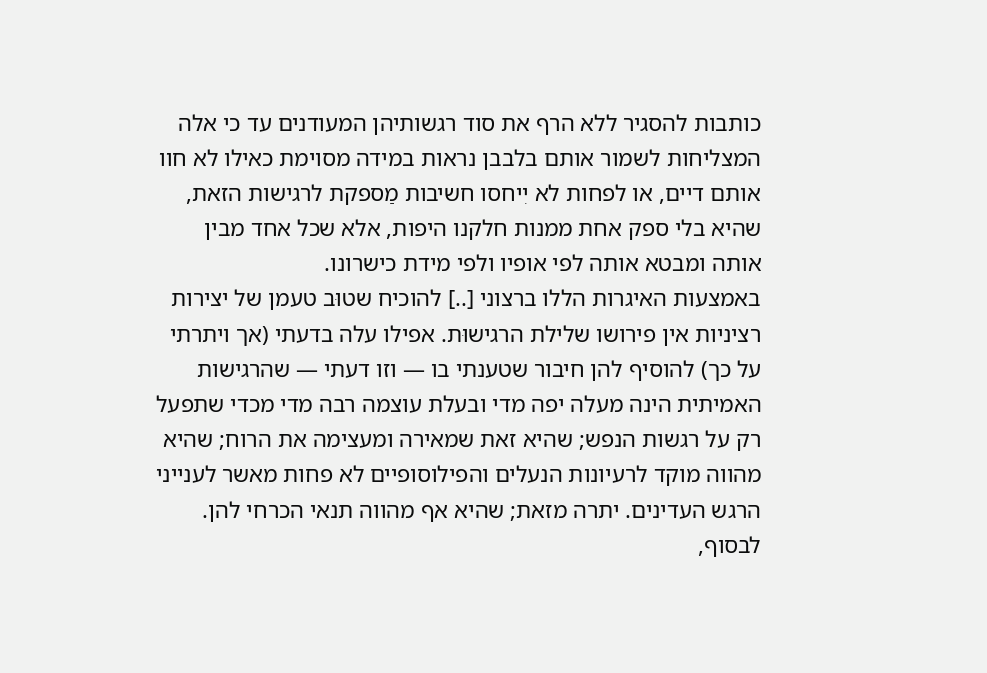כותבות להסגיר ללא הרף את סוד רגשותיהן המעודנים עד כי אלה המצליחות לשמור אותם בלבבן נראות במידה מסוימת כאילו לא חוו אותם דיים, או לפחות לא יִיחסו חשיבות מַספקת לרגישות הזאת, שהיא בלי ספק אחת ממנות חלקנו היפות, אלא שכל אחד מבין אותה ומבטא אותה לפי אופיו ולפי מידת כישרונו.
באמצעות האיגרות הללו ברצוני [..] להוכיח שטוּב טעמן של יצירות רציניות אין פירושו שלילת הרגישוּת. אפילו עלה בדעתי (אך ויתרתי על כך) להוסיף להן חיבור שטענתי בו — וזו דעתי — שהרגישות האמיתית הינה מעלה יפה מדי ובעלת עוצמה רבה מדי מכדי שתפעל רק על רגשות הנפש; שהיא זאת שמאירה ומעצימה את הרוח; שהיא מהווה מוקד לרעיונות הנעלים והפילוסופיים לא פחות מאשר לענייני הרגש העדינים. יתרה מזאת; שהיא אף מהווה תנאי הכרחי להן. לבסוף,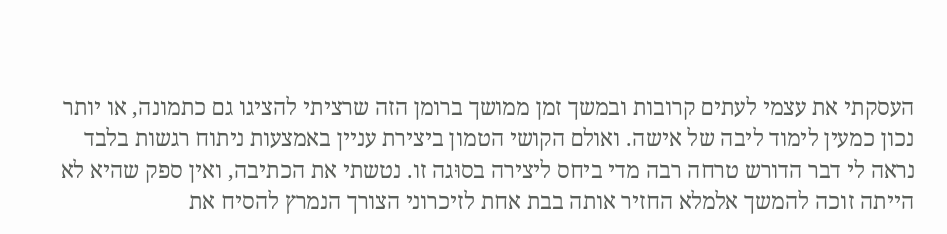העסקתי את עצמי לעתים קרובות ובמשך זמן ממושך ברומן הזה שרציתי להציגו גם כתמונה, או יותר נכון כמעין לימוד ליבה של אישה. ואולם הקושי הטמון ביצירת עניין באמצעות ניתוח רגשות בלבד נראה לי דבר הדורש טרחה רבה מדי ביחס ליצירה בסוּגה זו. נטשתי את הכתיבה, ואין ספק שהיא לא הייתה זוכה להמשך אלמלא החזיר אותה בבת אחת לזיכרוני הצורך הנמרץ להסיח את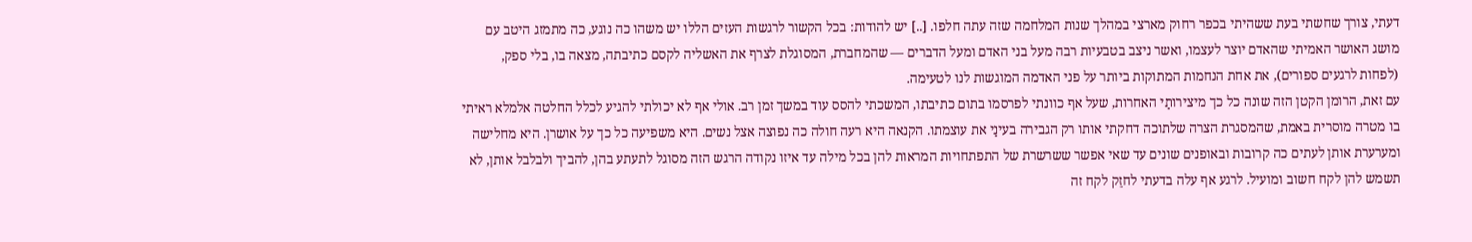דעתי, צורך שחשתי בעת ששהיתי בכפר רחוק מארצי במהלך שנות המלחמה שזה עתה חלפו. [..] יש להודות: בכל הקשור לרגשות העזים הללו יש משהו כה נוגע, כה מתמזג היטב עם מושג האושר האמיתי שהאדם יוצר לעצמו, ואשר ניצב בטבעיות רבה מעל בני האדם ומעל הדברים — שהמחברת, המסוגלת לצרף את האשליה לקסם כתיבתה, מצאה בו, בלי ספק, (לפחות לרגעים ספורים), את אחת הנחמות המתוקות ביותר על פני האדמה המוגשות לנו לטעימה.
עם זאת, הרומן הקטן הזה שונה כל כך מיצירותַי האחרות, שעל אף כוונתי לפרסמו בתום כתיבתו, המשכתי להסס עוד במשך זמן רב. אולי אף לא יכולתי להגיע לכלל החלטה אלמלא ראיתי בו מטרה מוסרית באמת, שהמסגרת הצרה שלתוכה דחקתי אותו רק הגבירה בעינַי את עוצמתו. הקנאה היא רעה חולה כה נפוצה אצל נשים. היא משפיעה כל כך על אושרן. היא מחלישה ומערערת אותן לעתים כה קרובות ובאופנים שונים עד שאי אפשר ששרשרת של התפתחויות המראות להן בכל מילה עד איזו נקודה הרגש הזה מסוגל לתעתע בהן, להביך ולבלבל אותן, לא תשמש להן לקח חשוב ומועיל. לרגע אף עלה בדעתי לחזֵק לקח זה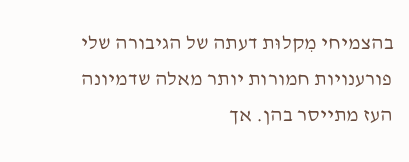בהצמיחי מִקלוּת דעתה של הגיבורה שלי פורענויות חמורות יותר מאלה שדמיונה העז מתייסר בהן. אך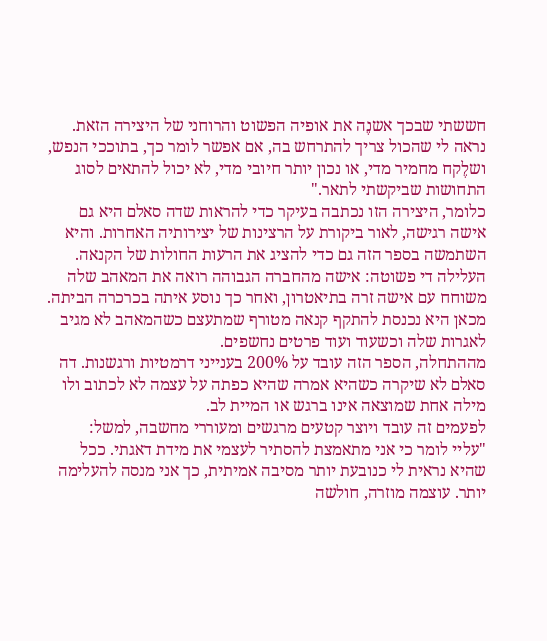חששתי שבכך אשנֶה את אופיה הפשוט והרוחני של היצירה הזאת. נראה לי שהכול צריך להתרחש בה, אם אפשר לומר כך, בתוככי הנפש, ושלֶקח מחמיר מדי, או נכון יותר חיובי מדי, לא יכול להתאים לסוג התחושות שביקשתי לתאר."
כלומר, היצירה הזו נכתבה בעיקר כדי להראות שדה סאלם היא גם אישה רגישה, לאור ביקורת על הרצינות של יצירותיה האחרות. והיא השתמשה בספר הזה גם כדי להציג את הרעות החולות של הקנאה.
העלילה די פשוטה: אישה מהחברה הגבוהה רואה את המאהב שלה משוחח עם אישה זרה בתיאטרון, ואחר כך נוסע איתה בכרכרה הביתה. מכאן היא נכנסת להתקף קנאה מטורף שמתעצם כשהמאהב לא מגיב לאגרות שלה וכשעוד ועוד פרטים נחשפים.
מההתחלה, הספר הזה עובד על 200% בענייני דרמטיות ורגשנות. דה סאלם לא שיקרה כשהיא אמרה שהיא כפתה על עצמה לא לכתוב ולו מילה אחת שמוצאה אינו ברגש או המיית לב.
לפעמים זה עובד ויוצר קטעים מרגשים ומעוררי מחשבה, למשל:
"עליי לומר כי אני מתאמצת להסתיר לעצמי את מידת דאגתי. ככל שהיא נראית לי כנובעת יותר מסיבה אמיתית, כך אני מנסה להעלימה יותר. עוצמה מוזרה, חולשה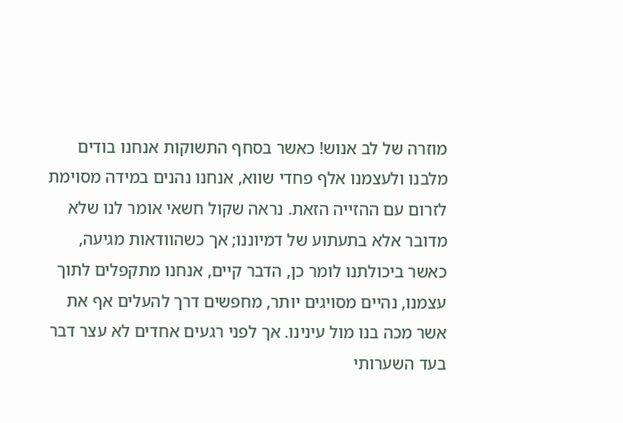מוזרה של לב אנוש! כאשר בסחף התשוקות אנחנו בודים מלבנו ולעצמנו אלף פחדי שווא, אנחנו נהנים במידה מסוימת לזרום עם ההזייה הזאת. נראה שקול חשאי אומר לנו שלא מדובר אלא בתעתוע של דמיוננו; אך כשהוודאות מגיעה, כאשר ביכולתנו לומר כן, הדבר קיים, אנחנו מתקפלים לתוך עצמנו, נהיים מסויגים יותר, מחפשים דרך להעלים אף את אשר מכה בנו מול עינינו. אך לפני רגעים אחדים לא עצר דבר בעד השערותי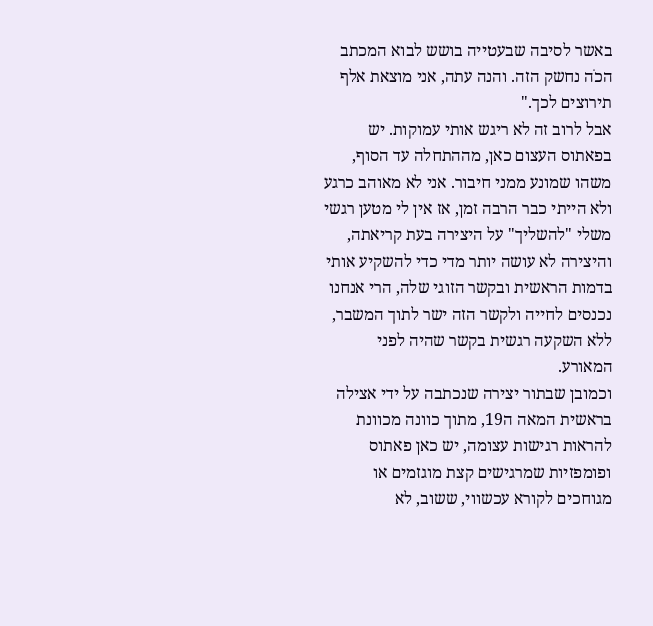באשר לסיבה שבעטייה בושש לבוא המכתב הכֹה נחשק הזה. והנה עתה, אני מוצאת אלף תירוצים לכך."
אבל לרוב זה לא ריגש אותי עמוקות. יש בפאתוס העצום כאן, מההתחלה עד הסוף, משהו שמונע ממני חיבור. אני לא מאוהב כרגע ולא הייתי כבר הרבה זמן, אז אין לי מטען רגשי משלי "להשליך" על היצירה בעת קריאתה, והיצירה לא עושה יותר מדי כדי להשקיע אותי בדמות הראשית ובקשר הזוגי שלה, הרי אנחנו נכנסים לחייה ולקשר הזה ישר לתוך המשבר, ללא השקעה רגשית בקשר שהיה לפני המאורע.
וכמובן שבתור יצירה שנכתבה על ידי אצילה בראשית המאה ה19, מתוך כוונה מכוונת להראות רגישות עצומה, יש כאן פאתוס ופומפזיות שמרגישים קצת מוגזמים או מגוחכים לקורא עכשווי, ששוב, לא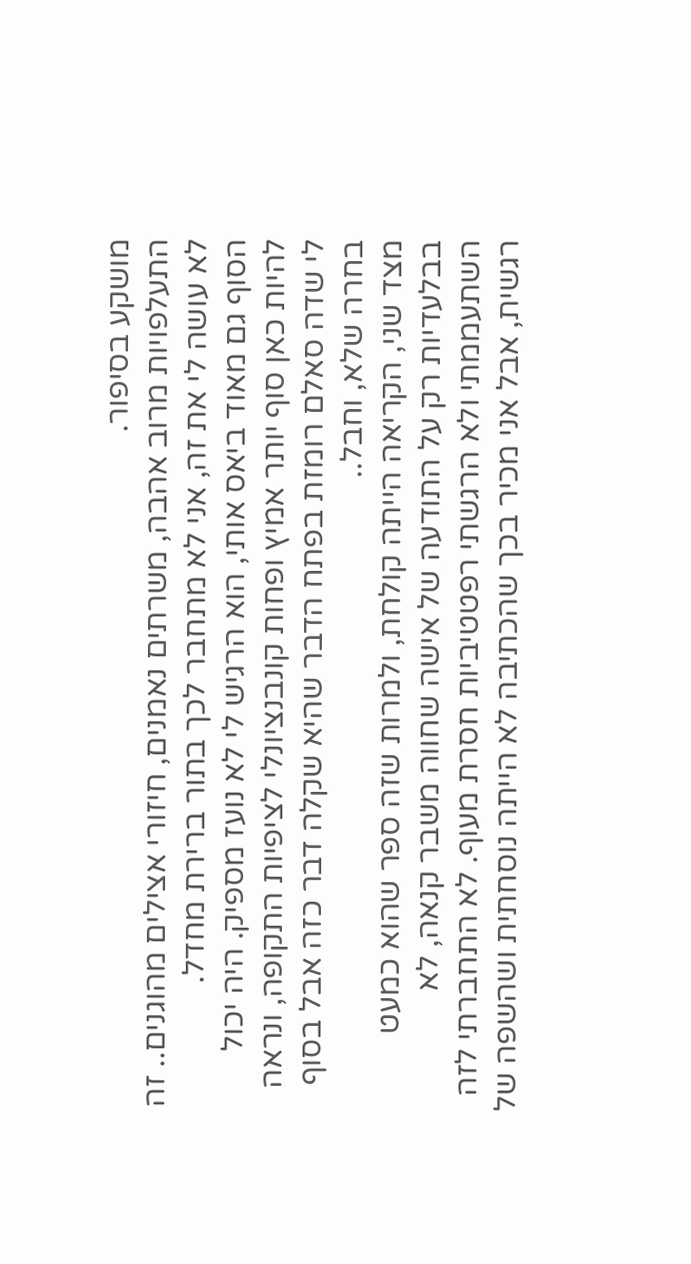מושקע בסיפור.
התעלפויות מרוב אהבה, משרתים נאמנים, חיזורי אצילים מהוגנים.. זה לא עושה לי את זה, אני לא מתחבר לכך בתור ברירת מחדל.
הסוף גם מאוד ביאס אותי, הוא הרגיש לי לא נועז מספיק. היה יכול להיות כאן סוף יותר אמיץ ופחות קונבנציונלי לציפיות התקופה, ונראה לי שדה סאלם רומזת בפתח הדבר שהיא שקלה דבר כזה אבל בסוף בחרה שלא, וחבל..
מצד שני, הקריאה הייתה קולחת, ולמרות שזה ספר שהוא כמעט בבלעדיות רק על התודעה של אישה שחווה משבר קנאה, לא השתעממתי ולא הרגשתי רפטטיביות חסרת מעוף. לא התחברתי לזה רגשית, אבל אני מכיר בכך שהכתיבה לא הייתה נוסחתית ושהשפה של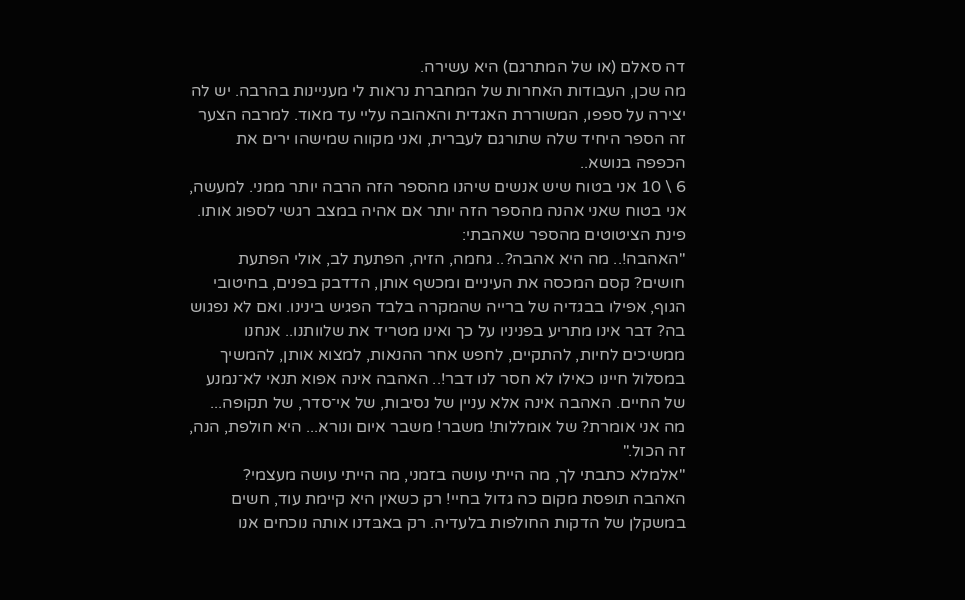דה סאלם (או של המתרגם) היא עשירה.
מה שכן, העבודות האחרות של המחברת נראות לי מעניינות בהרבה. יש לה יצירה על ספפו, המשוררת האגדית והאהובה עליי עד מאוד. למרבה הצער זה הספר היחיד שלה שתורגם לעברית, ואני מקווה שמישהו ירים את הכפפה בנושא..
6 \ 10 אני בטוח שיש אנשים שיהנו מהספר הזה הרבה יותר ממני. למעשה, אני בטוח שאני אהנה מהספר הזה יותר אם אהיה במצב רגשי לספוג אותו.
פינת הציטוטים מהספר שאהבתי:
"האהבה!.. מה היא אהבה?.. גחמה, הזיה, הפתעת לב, אולי הפתעת חושים? קסם המכסה את העיניים ומכשף אותן, הדדבק בפנים, בחיטובי הגוף, אפילו בבגדיה של ברייה שהמקרה בלבד הפגיש בינינו. ואם לא נפגוש בה? דבר אינו מתריע בפניניו על כך ואינו מטריד את שלוותנו.. אנחנו ממשיכים לחיות, להתקיים, לחפש אחר ההנאות, למצוא אותן, להמשיך במסלול חיינו כאילו לא חסר לנו דבר!.. האהבה אינה אפוא תנאי לא־נמנע של החיים. האהבה אינה אלא עניין של נסיבות, של אי־סדר, של תקופה... מה אני אומרת? של אומללות! משבר! משבר איום ונורא... היא חולפת, הנה, זה הכול."
"אלמלא כתבתי לך, מה הייתי עושה בזמני, מה הייתי עושה מעצמי? האהבה תופסת מקום כה גדול בחיי! רק כשאין היא קיימת עוד, חשים במשקלן של הדקות החולפות בלעדיה. רק באבּדנו אותה נוכחים אנו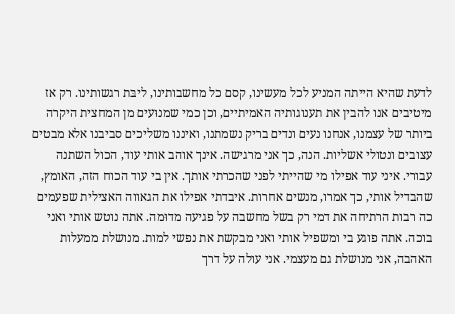לדעת שהיא הייתה המניע לכל מעשינו, קסם כל מחשבותינו, ליבּת רגשותינו. רק אז מיטיבים אנו להבין את תענוגותיה האמיתיים, וכן כמי שמנוּעים מן המחצית היקרה ביותר של עצמנו, אנחנו נעים ונדים בריק נשמתנו, ואיננו משליכים סביבנו אלא מבטים עצובים ונטולי אשליות. הנה, כך אני מרגישה. אינך אוהב אותי עוד, הכול השתנה עבורי. איני עוד אפילו מי שהייתי לפני שהכרתי אותך. אין בי עוד הכוח הזה, האומץ, שהבדיל אותי, כך אמרו, מנשים אחרות. איבדתי אפילו את הגאווה האצילית שפעמים כה רבות הרתיחה את דמי רק בשל מחשבה על פגיעה מדוּמה. אתה נוטש אותי ואני בוכה. אתה פוגע בי ומשפיל אותי ואני מבקשת את נפשי למות. מנושלת ממעלות האהבה, אני מנושלת גם מעצמי. אני עולה על דרך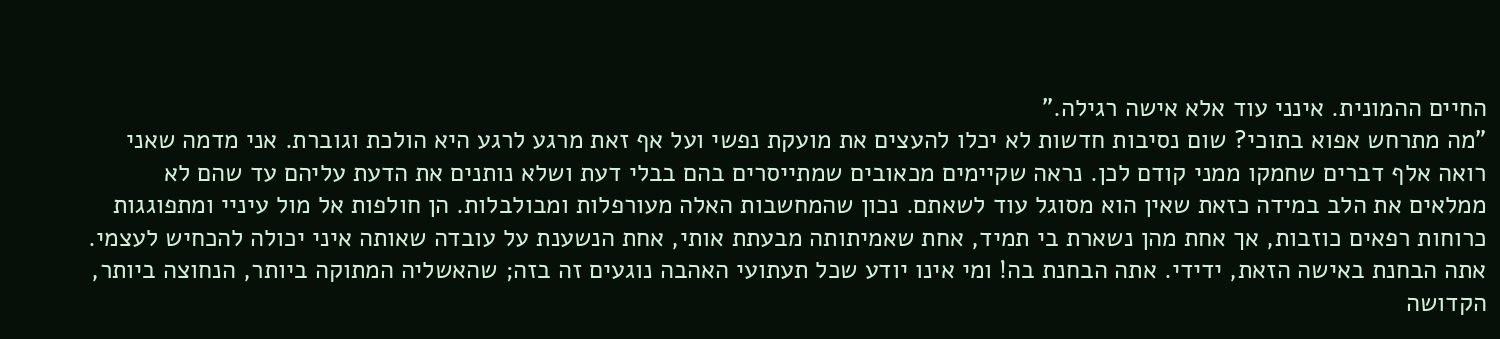החיים ההמונית. אינני עוד אלא אישה רגילה."
"מה מתרחש אפוא בתוכי? שום נסיבות חדשות לא יכלו להעצים את מועקת נפשי ועל אף זאת מרגע לרגע היא הולכת וגוברת. אני מדמה שאני רואה אלף דברים שחמקו ממני קודם לכן. נראה שקיימים מכאובים שמתייסרים בהם בבלי דעת ושלא נותנים את הדעת עליהם עד שהם לא ממלאים את הלב במידה כזאת שאין הוא מסוגל עוד לשאתם. נכון שהמחשבות האלה מעורפלות ומבולבלות. הן חולפות אל מול עיניי ומתפוגגות כרוחות רפאים כוזבות, אך אחת מהן נשארת בי תמיד, אחת שאמיתותה מבעתת אותי, אחת הנשענת על עובדה שאותה איני יכולה להכחיש לעצמי. אתה הבחנת באישה הזאת, ידידי. אתה הבחנת בה! ומי אינו יודע שכל תעתועי האהבה נוגעים זה בזה; שהאשליה המתוקה ביותר, הנחוצה ביותר, הקדושה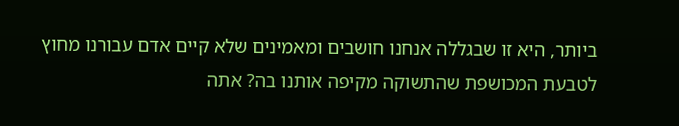ביותר, היא זו שבגללה אנחנו חושבים ומאמינים שלא קיים אדם עבורנו מחוץ לטבעת המכושפת שהתשוקה מקיפה אותנו בה? אתה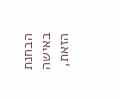הבחנת באישה הזאת,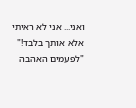ואני... אני לא ראיתי אלא אותך בלבד!"
"לפעמים האהבה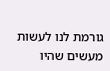גורמת לנו לעשות מעשים שהיו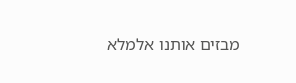מבזים אותנו אלמלא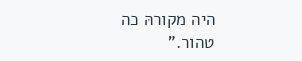היה מקורהּ כה טהור."